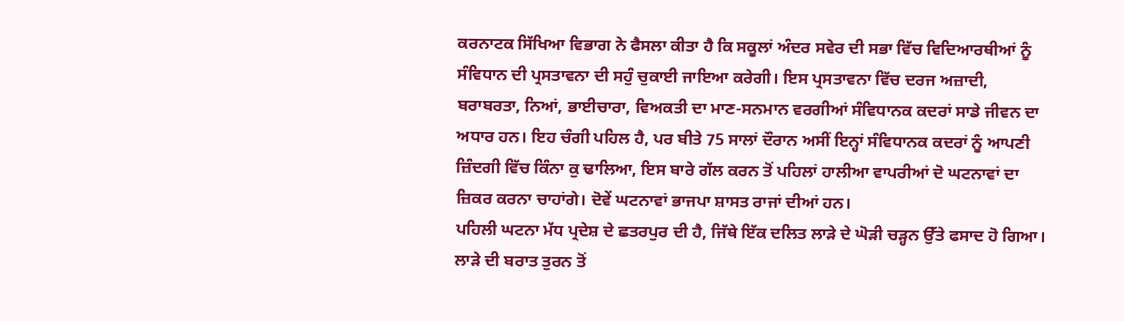ਕਰਨਾਟਕ ਸਿੱਖਿਆ ਵਿਭਾਗ ਨੇ ਫੈਸਲਾ ਕੀਤਾ ਹੈ ਕਿ ਸਕੂਲਾਂ ਅੰਦਰ ਸਵੇਰ ਦੀ ਸਭਾ ਵਿੱਚ ਵਿਦਿਆਰਥੀਆਂ ਨੂੰ ਸੰਵਿਧਾਨ ਦੀ ਪ੍ਰਸਤਾਵਨਾ ਦੀ ਸਹੁੰ ਚੁਕਾਈ ਜਾਇਆ ਕਰੇਗੀ। ਇਸ ਪ੍ਰਸਤਾਵਨਾ ਵਿੱਚ ਦਰਜ ਅਜ਼ਾਦੀ, ਬਰਾਬਰਤਾ, ਨਿਆਂ, ਭਾਈਚਾਰਾ, ਵਿਅਕਤੀ ਦਾ ਮਾਣ-ਸਨਮਾਨ ਵਰਗੀਆਂ ਸੰਵਿਧਾਨਕ ਕਦਰਾਂ ਸਾਡੇ ਜੀਵਨ ਦਾ ਅਧਾਰ ਹਨ। ਇਹ ਚੰਗੀ ਪਹਿਲ ਹੈ, ਪਰ ਬੀਤੇ 75 ਸਾਲਾਂ ਦੌਰਾਨ ਅਸੀਂ ਇਨ੍ਹਾਂ ਸੰਵਿਧਾਨਕ ਕਦਰਾਂ ਨੂੰ ਆਪਣੀ ਜ਼ਿੰਦਗੀ ਵਿੱਚ ਕਿੰਨਾ ਕੁ ਢਾਲਿਆ, ਇਸ ਬਾਰੇ ਗੱਲ ਕਰਨ ਤੋਂ ਪਹਿਲਾਂ ਹਾਲੀਆ ਵਾਪਰੀਆਂ ਦੋ ਘਟਨਾਵਾਂ ਦਾ ਜ਼ਿਕਰ ਕਰਨਾ ਚਾਹਾਂਗੇ। ਦੋਵੇਂ ਘਟਨਾਵਾਂ ਭਾਜਪਾ ਸ਼ਾਸਤ ਰਾਜਾਂ ਦੀਆਂ ਹਨ।
ਪਹਿਲੀ ਘਟਨਾ ਮੱਧ ਪ੍ਰਦੇਸ਼ ਦੇ ਛਤਰਪੁਰ ਦੀ ਹੈ, ਜਿੱਥੇ ਇੱਕ ਦਲਿਤ ਲਾੜੇ ਦੇ ਘੋੜੀ ਚੜ੍ਹਨ ਉੱਤੇ ਫਸਾਦ ਹੋ ਗਿਆ। ਲਾੜੇ ਦੀ ਬਰਾਤ ਤੁਰਨ ਤੋਂ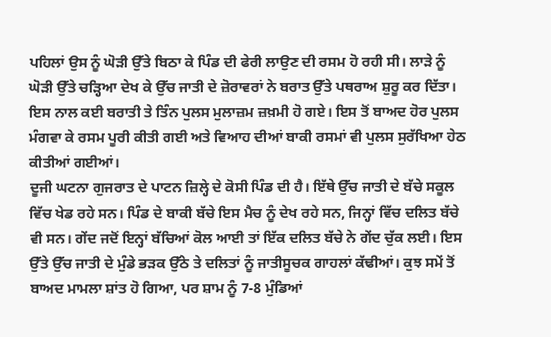ਪਹਿਲਾਂ ਉਸ ਨੂੰ ਘੋੜੀ ਉੱਤੇ ਬਿਠਾ ਕੇ ਪਿੰਡ ਦੀ ਫੇਰੀ ਲਾਉਣ ਦੀ ਰਸਮ ਹੋ ਰਹੀ ਸੀ। ਲਾੜੇ ਨੂੰ ਘੋੜੀ ਉੱਤੇ ਚੜ੍ਹਿਆ ਦੇਖ ਕੇ ਉੱਚ ਜਾਤੀ ਦੇ ਜ਼ੋਰਾਵਰਾਂ ਨੇ ਬਰਾਤ ਉੱਤੇ ਪਥਰਾਅ ਸ਼ੁਰੂ ਕਰ ਦਿੱਤਾ। ਇਸ ਨਾਲ ਕਈ ਬਰਾਤੀ ਤੇ ਤਿੰਨ ਪੁਲਸ ਮੁਲਾਜ਼ਮ ਜ਼ਖ਼ਮੀ ਹੋ ਗਏ। ਇਸ ਤੋਂ ਬਾਅਦ ਹੋਰ ਪੁਲਸ ਮੰਗਵਾ ਕੇ ਰਸਮ ਪੂਰੀ ਕੀਤੀ ਗਈ ਅਤੇ ਵਿਆਹ ਦੀਆਂ ਬਾਕੀ ਰਸਮਾਂ ਵੀ ਪੁਲਸ ਸੁਰੱਖਿਆ ਹੇਠ ਕੀਤੀਆਂ ਗਈਆਂ।
ਦੂਜੀ ਘਟਨਾ ਗੁਜਰਾਤ ਦੇ ਪਾਟਨ ਜ਼ਿਲ੍ਹੇ ਦੇ ਕੋਸੀ ਪਿੰਡ ਦੀ ਹੈ। ਇੱਥੇ ਉੱਚ ਜਾਤੀ ਦੇ ਬੱਚੇ ਸਕੂਲ ਵਿੱਚ ਖੇਡ ਰਹੇ ਸਨ। ਪਿੰਡ ਦੇ ਬਾਕੀ ਬੱਚੇ ਇਸ ਮੈਚ ਨੂੰ ਦੇਖ ਰਹੇ ਸਨ, ਜਿਨ੍ਹਾਂ ਵਿੱਚ ਦਲਿਤ ਬੱਚੇ ਵੀ ਸਨ। ਗੇਂਦ ਜਦੋਂ ਇਨ੍ਹਾਂ ਬੱਚਿਆਂ ਕੋਲ ਆਈ ਤਾਂ ਇੱਕ ਦਲਿਤ ਬੱਚੇ ਨੇ ਗੇਂਦ ਚੁੱਕ ਲਈ। ਇਸ ਉੱਤੇ ਉੱਚ ਜਾਤੀ ਦੇ ਮੁੰਡੇ ਭੜਕ ਉੱਠੇ ਤੇ ਦਲਿਤਾਂ ਨੂੰ ਜਾਤੀਸੂਚਕ ਗਾਹਲਾਂ ਕੱਢੀਆਂ। ਕੁਝ ਸਮੇਂ ਤੋਂ ਬਾਅਦ ਮਾਮਲਾ ਸ਼ਾਂਤ ਹੋ ਗਿਆ, ਪਰ ਸ਼ਾਮ ਨੂੰ 7-8 ਮੁੰਡਿਆਂ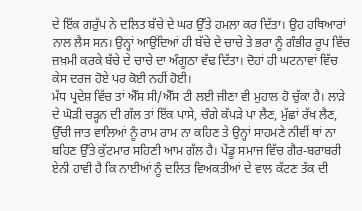ਦੇ ਇੱਕ ਗਰੁੱਪ ਨੇ ਦਲਿਤ ਬੱਚੇ ਦੇ ਘਰ ਉੱਤੇ ਹਮਲਾ ਕਰ ਦਿੱਤਾ। ਉਹ ਹਥਿਆਰਾਂ ਨਾਲ ਲੈਸ ਸਨ। ਉਨ੍ਹਾਂ ਆਉਂਦਿਆਂ ਹੀ ਬੱਚੇ ਦੇ ਚਾਚੇ ਤੇ ਭਰਾ ਨੂੰ ਗੰਭੀਰ ਰੂਪ ਵਿੱਚ ਜ਼ਖ਼ਮੀ ਕਰਕੇ ਬੱਚੇ ਦੇ ਚਾਚੇ ਦਾ ਅੰਗੂਠਾ ਵੱਢ ਦਿੱਤਾ। ਦੋਹਾਂ ਹੀ ਘਟਨਾਵਾਂ ਵਿੱਚ ਕੇਸ ਦਰਜ ਹੋਏ ਪਰ ਕੋਈ ਨਹੀਂ ਹੋਈ।
ਮੱਧ ਪ੍ਰਦੇਸ਼ ਵਿੱਚ ਤਾਂ ਐੱਸ ਸੀ/ਐੱਸ ਟੀ ਲਈ ਜੀਣਾ ਵੀ ਮੁਹਾਲ ਹੋ ਚੁੱਕਾ ਹੈ। ਲਾੜੇ ਦੇ ਘੋੜੀ ਚੜ੍ਹਨ ਦੀ ਗੱਲ ਤਾਂ ਇੱਕ ਪਾਸੇ, ਚੰਗੇ ਕੱਪੜੇ ਪਾ ਲੈਣ, ਮੁੱਛਾਂ ਰੱਖ ਲੈਣ, ਉੱਚੀ ਜਾਤ ਵਾਲਿਆਂ ਨੂੰ ਰਾਮ ਰਾਮ ਨਾ ਕਹਿਣ ਤੇ ਉਨ੍ਹਾਂ ਸਾਹਮਣੇ ਨੀਵੀਂ ਥਾਂ ਨਾ ਬਹਿਣ ਉੱਤੇ ਕੁੱਟਮਾਰ ਸਹਿਣੀ ਆਮ ਗੱਲ ਹੈ। ਪੇਂਡੂ ਸਮਾਜ ਵਿੱਚ ਗੈਰ-ਬਰਾਬਰੀ ਏਨੀ ਹਾਵੀ ਹੈ ਕਿ ਨਾਈਆਂ ਨੂੰ ਦਲਿਤ ਵਿਅਕਤੀਆਂ ਦੇ ਵਾਲ ਕੱਟਣ ਤੱਕ ਦੀ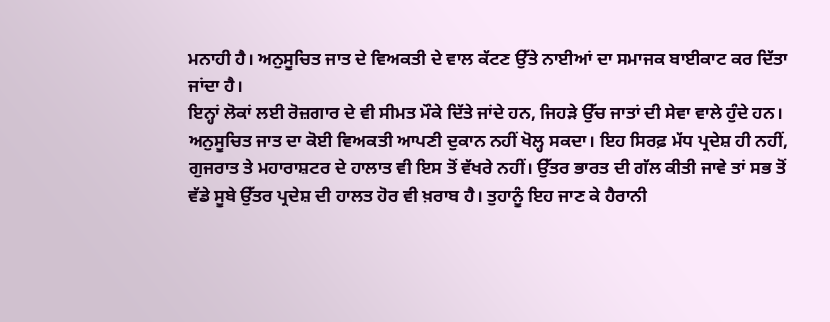ਮਨਾਹੀ ਹੈ। ਅਨੁਸੂਚਿਤ ਜਾਤ ਦੇ ਵਿਅਕਤੀ ਦੇ ਵਾਲ ਕੱਟਣ ਉੱਤੇ ਨਾਈਆਂ ਦਾ ਸਮਾਜਕ ਬਾਈਕਾਟ ਕਰ ਦਿੱਤਾ ਜਾਂਦਾ ਹੈ।
ਇਨ੍ਹਾਂ ਲੋਕਾਂ ਲਈ ਰੋਜ਼ਗਾਰ ਦੇ ਵੀ ਸੀਮਤ ਮੌਕੇ ਦਿੱਤੇ ਜਾਂਦੇ ਹਨ, ਜਿਹੜੇ ਉੱਚ ਜਾਤਾਂ ਦੀ ਸੇਵਾ ਵਾਲੇ ਹੁੰਦੇ ਹਨ। ਅਨੁਸੂਚਿਤ ਜਾਤ ਦਾ ਕੋਈ ਵਿਅਕਤੀ ਆਪਣੀ ਦੁਕਾਨ ਨਹੀਂ ਖੋਲ੍ਹ ਸਕਦਾ। ਇਹ ਸਿਰਫ਼ ਮੱਧ ਪ੍ਰਦੇਸ਼ ਹੀ ਨਹੀਂ, ਗੁਜਰਾਤ ਤੇ ਮਹਾਰਾਸ਼ਟਰ ਦੇ ਹਾਲਾਤ ਵੀ ਇਸ ਤੋਂ ਵੱਖਰੇ ਨਹੀਂ। ਉੱਤਰ ਭਾਰਤ ਦੀ ਗੱਲ ਕੀਤੀ ਜਾਵੇ ਤਾਂ ਸਭ ਤੋਂ ਵੱਡੇ ਸੂਬੇ ਉੱਤਰ ਪ੍ਰਦੇਸ਼ ਦੀ ਹਾਲਤ ਹੋਰ ਵੀ ਖ਼ਰਾਬ ਹੈ। ਤੁਹਾਨੂੰ ਇਹ ਜਾਣ ਕੇ ਹੈਰਾਨੀ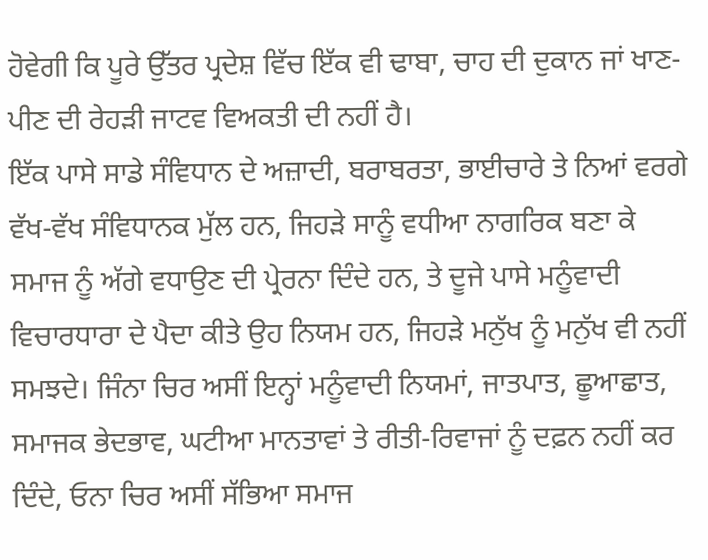ਹੋਵੇਗੀ ਕਿ ਪੂਰੇ ਉੱਤਰ ਪ੍ਰਦੇਸ਼ ਵਿੱਚ ਇੱਕ ਵੀ ਢਾਬਾ, ਚਾਹ ਦੀ ਦੁਕਾਨ ਜਾਂ ਖਾਣ-ਪੀਣ ਦੀ ਰੇਹੜੀ ਜਾਟਵ ਵਿਅਕਤੀ ਦੀ ਨਹੀਂ ਹੈ।
ਇੱਕ ਪਾਸੇ ਸਾਡੇ ਸੰਵਿਧਾਨ ਦੇ ਅਜ਼ਾਦੀ, ਬਰਾਬਰਤਾ, ਭਾਈਚਾਰੇ ਤੇ ਨਿਆਂ ਵਰਗੇ ਵੱਖ-ਵੱਖ ਸੰਵਿਧਾਨਕ ਮੁੱਲ ਹਨ, ਜਿਹੜੇ ਸਾਨੂੰ ਵਧੀਆ ਨਾਗਰਿਕ ਬਣਾ ਕੇ ਸਮਾਜ ਨੂੰ ਅੱਗੇ ਵਧਾਉਣ ਦੀ ਪ੍ਰੇਰਨਾ ਦਿੰਦੇ ਹਨ, ਤੇ ਦੂਜੇ ਪਾਸੇ ਮਨੂੰਵਾਦੀ ਵਿਚਾਰਧਾਰਾ ਦੇ ਪੈਦਾ ਕੀਤੇ ਉਹ ਨਿਯਮ ਹਨ, ਜਿਹੜੇ ਮਨੁੱਖ ਨੂੰ ਮਨੁੱਖ ਵੀ ਨਹੀਂ ਸਮਝਦੇ। ਜਿੰਨਾ ਚਿਰ ਅਸੀਂ ਇਨ੍ਹਾਂ ਮਨੂੰਵਾਦੀ ਨਿਯਮਾਂ, ਜਾਤਪਾਤ, ਛੂਆਛਾਤ, ਸਮਾਜਕ ਭੇਦਭਾਵ, ਘਟੀਆ ਮਾਨਤਾਵਾਂ ਤੇ ਰੀਤੀ-ਰਿਵਾਜਾਂ ਨੂੰ ਦਫ਼ਨ ਨਹੀਂ ਕਰ ਦਿੰਦੇ, ਓਨਾ ਚਿਰ ਅਸੀਂ ਸੱਭਿਆ ਸਮਾਜ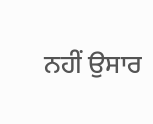ਨਹੀਂ ਉਸਾਰ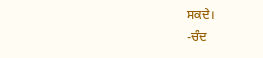ਸਕਦੇ।
-ਚੰਦ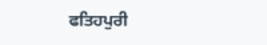ਫਤਿਹਪੁਰੀ